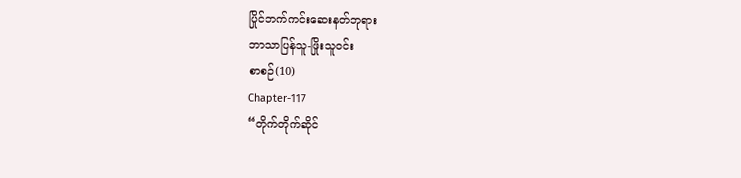ပြိုင်ဘက်ကင်းဆေးနတ်ဘုရား
ဘာသာပြန်သူ-ဖြိုးသူဝင်း
စာစဉ်(10)
Chapter-117
“တိုက်တိုက်ဆိုင်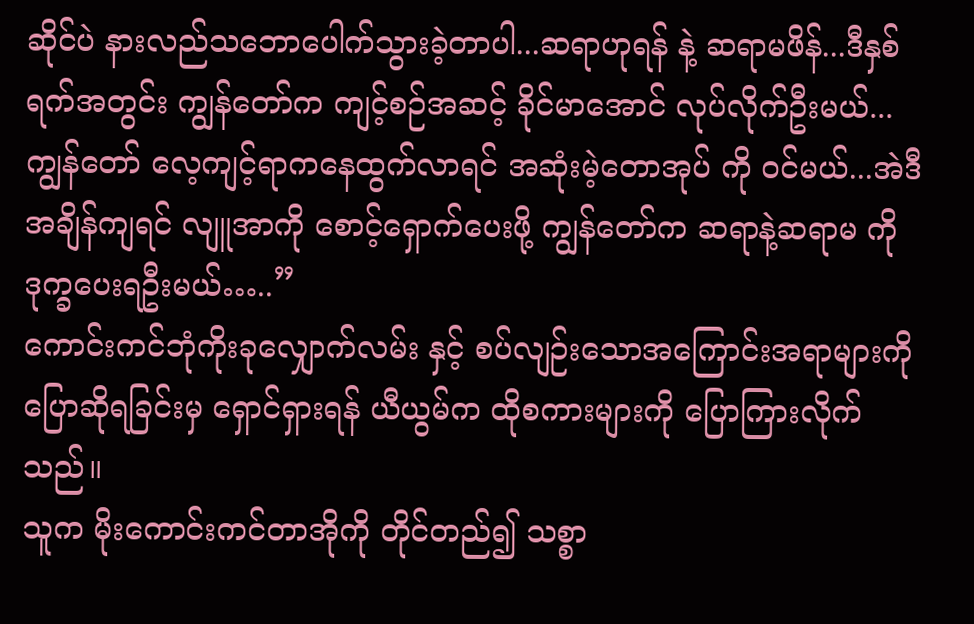ဆိုင်ပဲ နားလည်သဘောပေါက်သွားခဲ့တာပါ...ဆရာဟုရန် နဲ့ ဆရာမဖိန်...ဒီနှစ်ရက်အတွင်း ကျွန်တော်က ကျင့်စဉ်အဆင့် ခိုင်မာအောင် လုပ်လိုက်ဦးမယ်...ကျွန်တော် လေ့ကျင့်ရာကနေထွက်လာရင် အဆုံးမဲ့တောအုပ် ကို ဝင်မယ်...အဲဒီအချိန်ကျရင် လျူအာကို စောင့်ရှောက်ပေးဖို့ ကျွန်တော်က ဆရာနဲ့ဆရာမ ကို ဒုက္ခပေးရဦးမယ်…..”
ကောင်းကင်ဘုံကိုးခုလျှောက်လမ်း နှင့် စပ်လျဉ်းသောအကြောင်းအရာများကို ပြောဆိုရခြင်းမှ ရှောင်ရှားရန် ယီယွမ်က ထိုစကားများကို ပြောကြားလိုက်သည်။
သူက မိုးကောင်းကင်တာအိုကို တိုင်တည်၍ သစ္စာ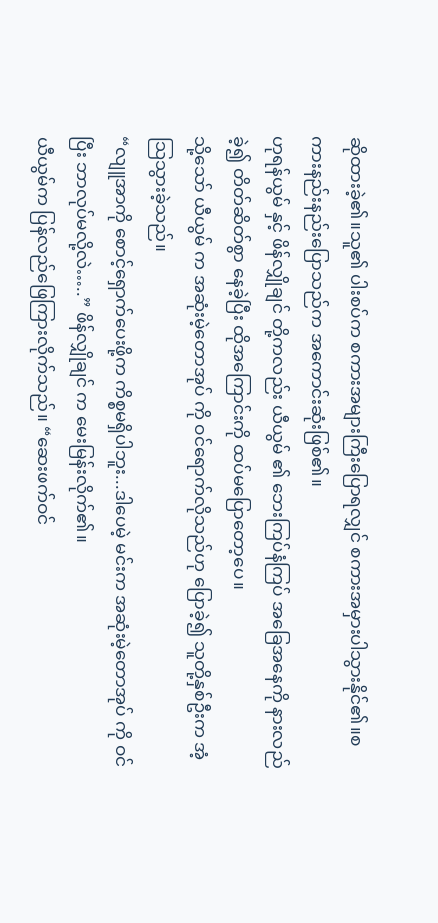ဆိုထားခဲ့၏။သူ၏ ပါးစပ်က စကားအများကြီးပြောရလျှင် စကားအမှားပါသွားနိုင်၏။စကားနည်းနည်းပြောသည်က အကောင်းဆုံးဖြစ်၏။
ဟုရန်ယွမ် နှင့် ဖိန်လျှိုချင် တို့ကလည်း ယီယွမ် ၏ ဘေးကြပ်နံကြပ် အခြေအနေကို နားလည်ခဲ့၍ တိတ်ဆိတ်စွာ နေခဲ့ပြီး ထိုအကြောင်းကို ထပ်မပြောတော့ပေ။
သို့သော် ယီယွမ် က အဆုံးမဲ့တောအုပ် ကို ဝင်ရောက်လိုသည်ဟု ပြောခဲ့၍ သူတို့နှစ်ဦးက အံ့သြသွားခဲ့သည်။
“လျူအာကို စောင့်ရှောက်ပေးဖို့က ကိစ္စမရှိပါဘူး...ဒါပေမဲ့ မင်းက အဆုံးမဲ့တောအုပ် ကို ဝင်ပြီး ဘာလုပ်မလို့လဲ…..” ဖိန်လျှိုချင် က မေးမြန်းလိုက်၏။
ယီယွမ်က ပြန်လည်ဖြေကြားလိုက်သည်။ “ဆေးဖက်ဝင်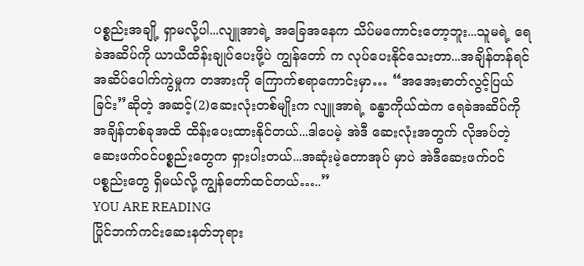ပစ္စည်းအချို့ ရှာမလို့ပါ...လျူအာရဲ့ အခြေအနေက သိပ်မကောင်းတော့ဘူး...သူမရဲ့ ရေခဲအဆိပ်ကို ယာယီထိန်းချုပ်ပေးဖို့ပဲ ကျွန်တော် က လုပ်ပေးနိုင်သေးတာ...အချိန်တန်ရင် အဆိပ်ပေါက်ကွဲမှုက တအားကို ကြောက်စရာကောင်းမှာ… “အအေးဓာတ်လွင့်ပြယ်ခြင်း”ဆိုတဲ့ အဆင့်(2)ဆေးလုံးတစ်မျိုးက လျူအာရဲ့ ခန္ဓာကိုယ်ထဲက ရေခဲအဆိပ်ကို အချိန်တစ်ခုအထိ ထိန်းပေးထားနိုင်တယ်...ဒါပေမဲ့ အဲဒီ ဆေးလုံးအတွက် လိုအပ်တဲ့ ဆေးဖက်ဝင်ပစ္စည်းတွေက ရှားပါးတယ်...အဆုံးမဲ့တောအုပ် မှာပဲ အဲဒီဆေးဖက်ဝင်ပစ္စည်းတွေ ရှိမယ်လို့ ကျွန်တော်ထင်တယ်…..”
YOU ARE READING
ပြိုင်ဘက်ကင်းဆေးနတ်ဘုရား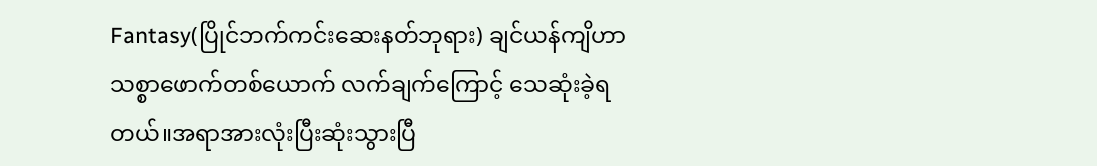Fantasy(ပြိုင်ဘက်ကင်းဆေးနတ်ဘုရား) ချင်ယန်ကျိဟာ သစ္စာဖောက်တစ်ယောက် လက်ချက်ကြောင့် သေဆုံးခဲ့ရတယ်။အရာအားလုံးပြီးဆုံးသွားပြီ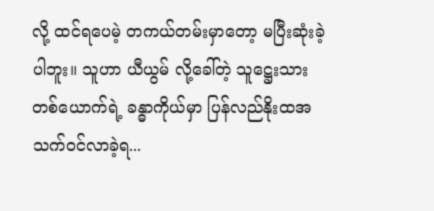လို့ ထင်ရပေမဲ့ တကယ်တမ်းမှာတော့ မပြီးဆုံးခဲ့ပါဘူး။ သူဟာ ယီယွမ် လို့ခေါ်တဲ့ သူဋ္ဌေးသား တစ်ယောက်ရဲ့ ခန္ဓာကိုယ်မှာ ပြန်လည်နိုးထအသက်ဝင်လာခဲ့ရ...